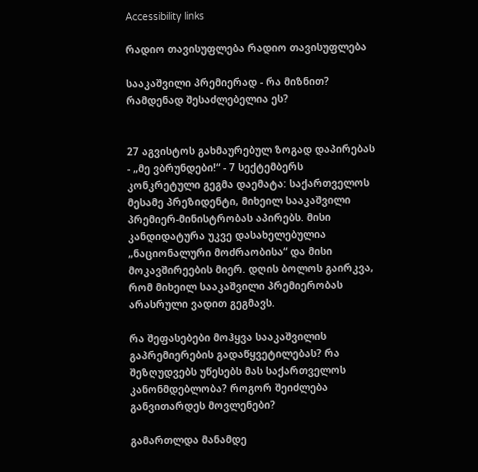Accessibility links

რადიო თავისუფლება რადიო თავისუფლება

სააკაშვილი პრემიერად - რა მიზნით? რამდენად შესაძლებელია ეს?


27 აგვისტოს გახმაურებულ ზოგად დაპირებას - „მე ვბრუნდები!“ - 7 სექტემბერს კონკრეტული გეგმა დაემატა: საქართველოს მესამე პრეზიდენტი, მიხეილ სააკაშვილი პრემიერ-მინისტრობას აპირებს. მისი კანდიდატურა უკვე დასახელებულია „ნაციონალური მოძრაობისა“ და მისი მოკავშირეების მიერ. დღის ბოლოს გაირკვა, რომ მიხეილ სააკაშვილი პრემიერობას არასრული ვადით გეგმავს.

რა შეფასებები მოჰყვა სააკაშვილის გაპრემიერების გადაწყვეტილებას? რა შეზღუდვებს უწესებს მას საქართველოს კანონმდებლობა? როგორ შეიძლება განვითარდეს მოვლენები?

გამართლდა მანამდე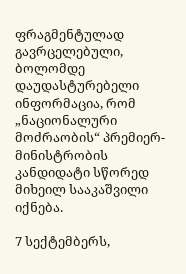ფრაგმენტულად გავრცელებული, ბოლომდე დაუდასტურებელი ინფორმაცია, რომ „ნაციონალური მოძრაობის“ პრემიერ-მინისტრობის კანდიდატი სწორედ მიხეილ სააკაშვილი იქნება.

7 სექტემბერს,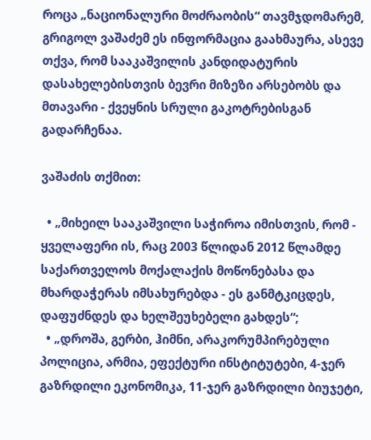როცა „ნაციონალური მოძრაობის“ თავმჯდომარემ, გრიგოლ ვაშაძემ ეს ინფორმაცია გაახმაურა, ასევე თქვა, რომ სააკაშვილის კანდიდატურის დასახელებისთვის ბევრი მიზეზი არსებობს და მთავარი - ქვეყნის სრული გაკოტრებისგან გადარჩენაა.

ვაშაძის თქმით:

  • „მიხეილ სააკაშვილი საჭიროა იმისთვის, რომ - ყველაფერი ის, რაც 2003 წლიდან 2012 წლამდე საქართველოს მოქალაქის მოწონებასა და მხარდაჭერას იმსახურებდა - ეს განმტკიცდეს, დაფუძნდეს და ხელშეუხებელი გახდეს“;
  • „დროშა, გერბი, ჰიმნი, არაკორუმპირებული პოლიცია, არმია, ეფექტური ინსტიტუტები, 4-ჯერ გაზრდილი ეკონომიკა, 11-ჯერ გაზრდილი ბიუჯეტი,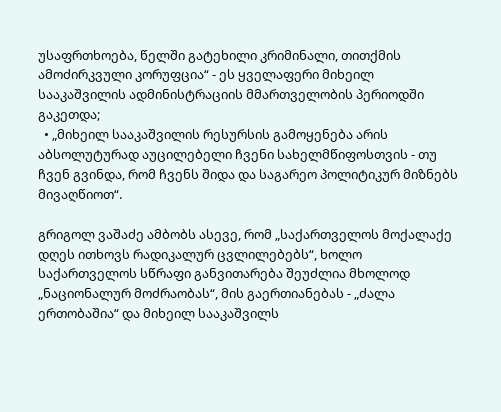უსაფრთხოება, წელში გატეხილი კრიმინალი, თითქმის ამოძირკვული კორუფცია“ - ეს ყველაფერი მიხეილ სააკაშვილის ადმინისტრაციის მმართველობის პერიოდში გაკეთდა;
  • „მიხეილ სააკაშვილის რესურსის გამოყენება არის აბსოლუტურად აუცილებელი ჩვენი სახელმწიფოსთვის - თუ ჩვენ გვინდა, რომ ჩვენს შიდა და საგარეო პოლიტიკურ მიზნებს მივაღწიოთ“.

გრიგოლ ვაშაძე ამბობს ასევე, რომ „საქართველოს მოქალაქე დღეს ითხოვს რადიკალურ ცვლილებებს“, ხოლო საქართველოს სწრაფი განვითარება შეუძლია მხოლოდ „ნაციონალურ მოძრაობას“, მის გაერთიანებას - „ძალა ერთობაშია“ და მიხეილ სააკაშვილს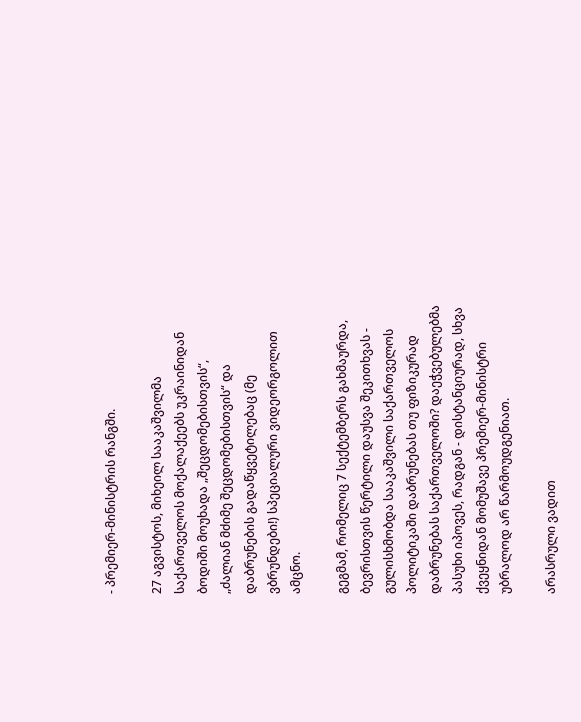- პრემიერ-მინისტრის რანგში.

27 აგვისტოს, მიხეილ სააკაშვილმა საქართველოს მოქალაქეებს უკრაინიდან ბოდიში მოუხადა „შეცდომებისთვის“, „ძალიან მძიმე შეცდომებისთვის“ და დაბრუნების გადაწყვეტილებაც (მე ვბრუნდები!) სპეციალური ვიდეორგოლით ამცნო.

გეგმამ, რომელიც 7 სექტემბერს გახმაურდა, ბევრისთვის წერტილი დაუსვა შეკითხვას - გულისხმობდა სააკაშვილი საქართველოს პოლიტიკაში დაბრუნებას თუ ფიზიკურად დაბრუნებას საქართველოში? დაეჭვებულებმა პასუხი იპოვეს, რადგან - დისტანციურად, სხვა ქვეყნიდან მომუშავე პრემიერ-მინისტრი უბრალოდ არ წარმოუდგენიათ.

არასრული ვადით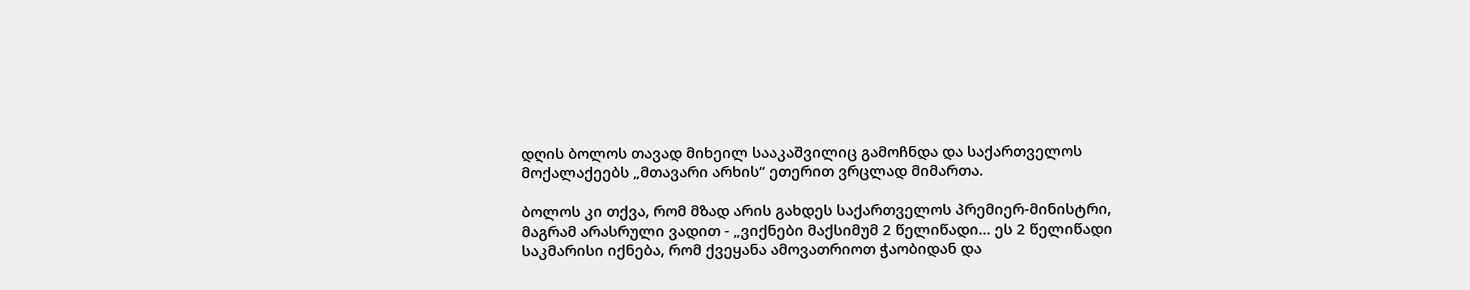დღის ბოლოს თავად მიხეილ სააკაშვილიც გამოჩნდა და საქართველოს მოქალაქეებს „მთავარი არხის“ ეთერით ვრცლად მიმართა.

ბოლოს კი თქვა, რომ მზად არის გახდეს საქართველოს პრემიერ-მინისტრი, მაგრამ არასრული ვადით - „ვიქნები მაქსიმუმ 2 წელიწადი... ეს 2 წელიწადი საკმარისი იქნება, რომ ქვეყანა ამოვათრიოთ ჭაობიდან და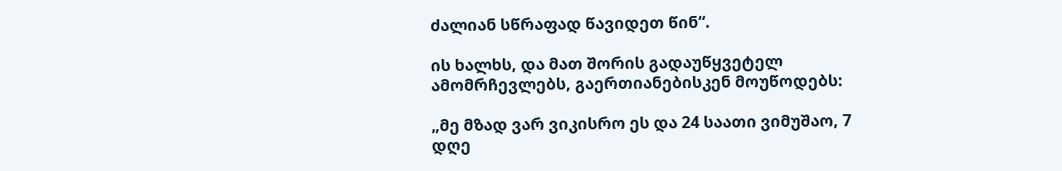ძალიან სწრაფად წავიდეთ წინ“.

ის ხალხს, და მათ შორის გადაუწყვეტელ ამომრჩევლებს, გაერთიანებისკენ მოუწოდებს:

„მე მზად ვარ ვიკისრო ეს და 24 საათი ვიმუშაო, 7 დღე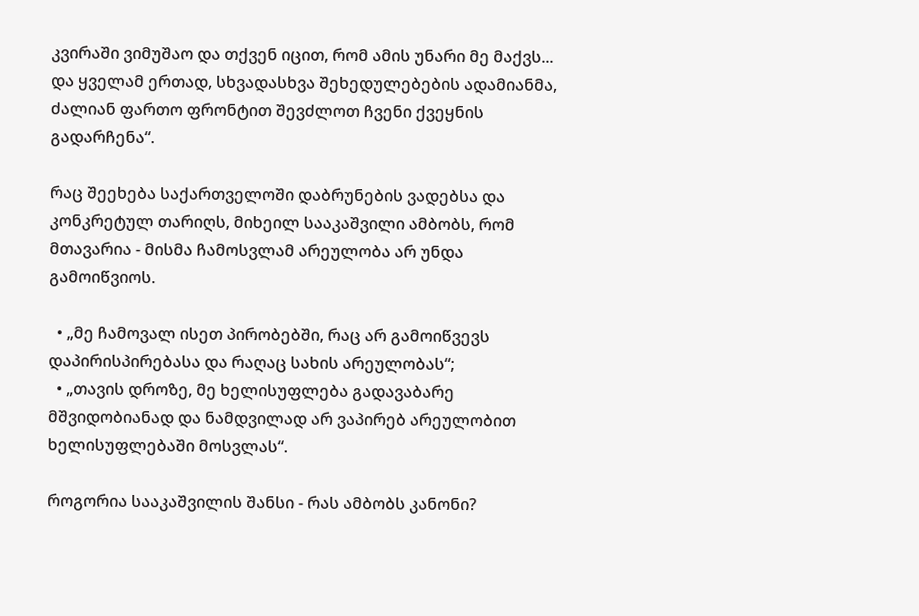კვირაში ვიმუშაო და თქვენ იცით, რომ ამის უნარი მე მაქვს... და ყველამ ერთად, სხვადასხვა შეხედულებების ადამიანმა, ძალიან ფართო ფრონტით შევძლოთ ჩვენი ქვეყნის გადარჩენა“.

რაც შეეხება საქართველოში დაბრუნების ვადებსა და კონკრეტულ თარიღს, მიხეილ სააკაშვილი ამბობს, რომ მთავარია - მისმა ჩამოსვლამ არეულობა არ უნდა გამოიწვიოს.

  • „მე ჩამოვალ ისეთ პირობებში, რაც არ გამოიწვევს დაპირისპირებასა და რაღაც სახის არეულობას“;
  • „თავის დროზე, მე ხელისუფლება გადავაბარე მშვიდობიანად და ნამდვილად არ ვაპირებ არეულობით ხელისუფლებაში მოსვლას“.

როგორია სააკაშვილის შანსი - რას ამბობს კანონი?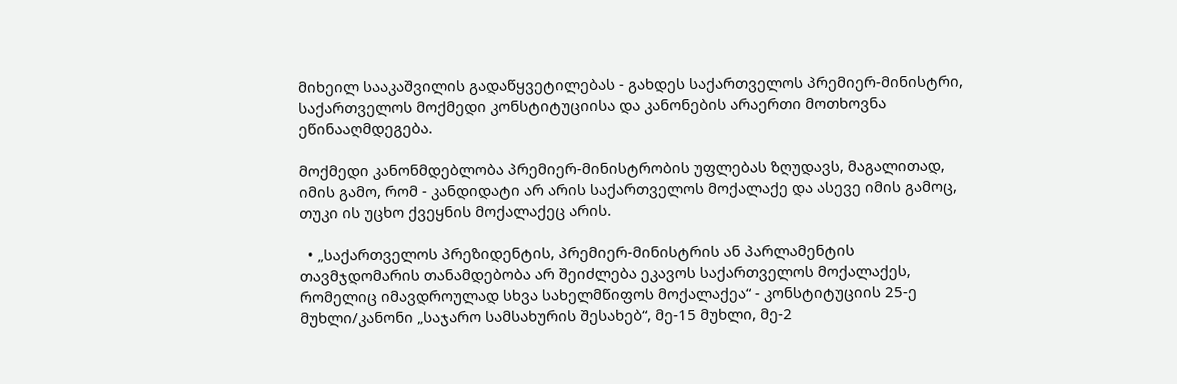მიხეილ სააკაშვილის გადაწყვეტილებას - გახდეს საქართველოს პრემიერ-მინისტრი, საქართველოს მოქმედი კონსტიტუციისა და კანონების არაერთი მოთხოვნა ეწინააღმდეგება.

მოქმედი კანონმდებლობა პრემიერ-მინისტრობის უფლებას ზღუდავს, მაგალითად, იმის გამო, რომ - კანდიდატი არ არის საქართველოს მოქალაქე და ასევე იმის გამოც, თუკი ის უცხო ქვეყნის მოქალაქეც არის.

  • „საქართველოს პრეზიდენტის, პრემიერ-მინისტრის ან პარლამენტის თავმჯდომარის თანამდებობა არ შეიძლება ეკავოს საქართველოს მოქალაქეს, რომელიც იმავდროულად სხვა სახელმწიფოს მოქალაქეა“ - კონსტიტუციის 25-ე მუხლი/კანონი „საჯარო სამსახურის შესახებ“, მე-15 მუხლი, მე-2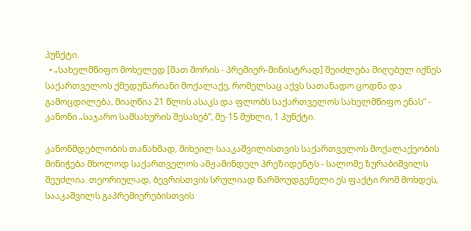პუნქტი.
  • „სახელმწიფო მოხელედ [მათ შორის - პრემიერ-მინისტრად] შეიძლება მიღებულ იქნეს საქართველოს ქმედუნარიანი მოქალაქე, რომელსაც აქვს სათანადო ცოდნა და გამოცდილება, მიაღწია 21 წლის ასაკს და ფლობს საქართველოს სახელმწიფო ენას“ - კანონი „საჯარო სამსახურის შესახებ“, მე-15 მუხლი, 1 პუნქტი.

კანონმდებლობის თანახმად, მიხეილ სააკაშვილისთვის საქართველოს მოქალაქეობის მინიჭება მხოლოდ საქართველოს ამჟამინდელ პრეზიდენტს - სალომე ზურაბიშვილს შეუძლია. თეორიულად, ბევრისთვის სრულიად წარმოუდგენელი ეს ფაქტი რომ მოხდეს, სააკაშვილს გაპრემიერებისთვის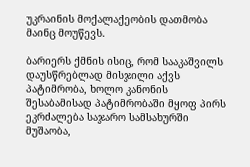უკრაინის მოქალაქეობის დათმობა მაინც მოუწევს.

ბარიერს ქმნის ისიც, რომ სააკაშვილს დაუსწრებლად მისჯილი აქვს პატიმრობა, ხოლო კანონის შესაბამისად პატიმრობაში მყოფ პირს ეკრძალება საჯარო სამსახურში მუშაობა,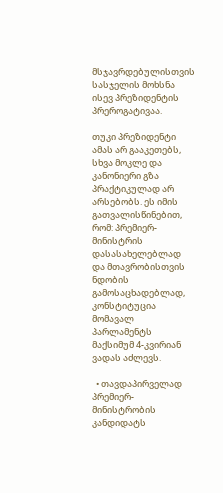მსჯავრდებულისთვის სასჯელის მოხსნა ისევ პრეზიდენტის პრეროგატივაა.

თუკი პრეზიდენტი ამას არ გააკეთებს, სხვა მოკლე და კანონიერი გზა პრაქტიკულად არ არსებობს. ეს იმის გათვალისწინებით, რომ: პრემიერ-მინისტრის დასასახელებლად და მთავრობისთვის ნდობის გამოსაცხადებლად, კონსტიტუცია მომავალ პარლამენტს მაქსიმუმ 4-კვირიან ვადას აძლევს.

  • თავდაპირველად პრემიერ-მინისტრობის კანდიდატს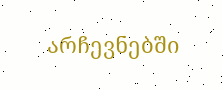არჩევნებში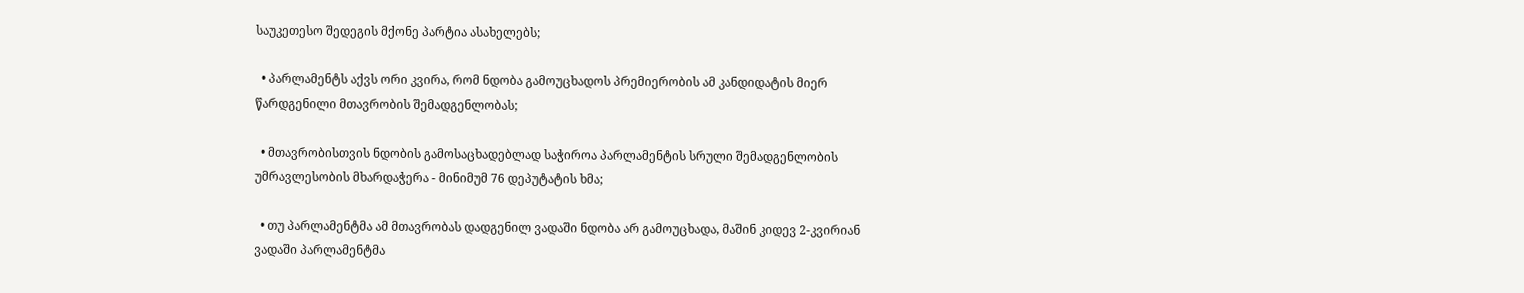საუკეთესო შედეგის მქონე პარტია ასახელებს;

  • პარლამენტს აქვს ორი კვირა, რომ ნდობა გამოუცხადოს პრემიერობის ამ კანდიდატის მიერ წარდგენილი მთავრობის შემადგენლობას;

  • მთავრობისთვის ნდობის გამოსაცხადებლად საჭიროა პარლამენტის სრული შემადგენლობის უმრავლესობის მხარდაჭერა - მინიმუმ 76 დეპუტატის ხმა;

  • თუ პარლამენტმა ამ მთავრობას დადგენილ ვადაში ნდობა არ გამოუცხადა, მაშინ კიდევ 2-კვირიან ვადაში პარლამენტმა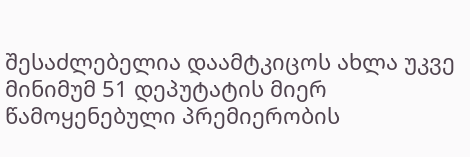შესაძლებელია დაამტკიცოს ახლა უკვე მინიმუმ 51 დეპუტატის მიერ წამოყენებული პრემიერობის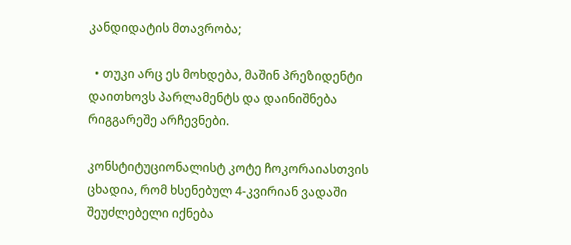კანდიდატის მთავრობა;

  • თუკი არც ეს მოხდება, მაშინ პრეზიდენტი დაითხოვს პარლამენტს და დაინიშნება რიგგარეშე არჩევნები.

კონსტიტუციონალისტ კოტე ჩოკორაიასთვის ცხადია, რომ ხსენებულ 4-კვირიან ვადაში შეუძლებელი იქნება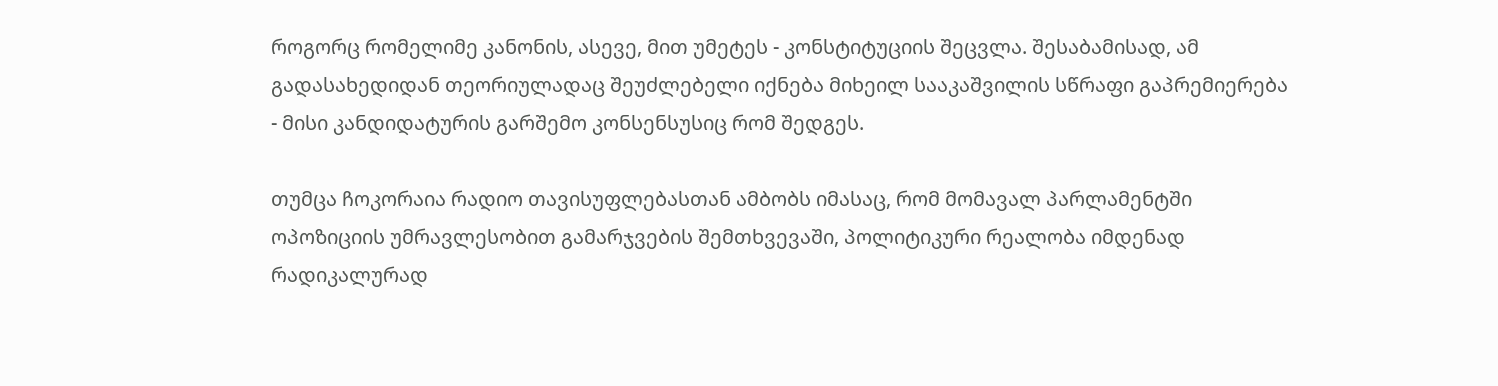როგორც რომელიმე კანონის, ასევე, მით უმეტეს - კონსტიტუციის შეცვლა. შესაბამისად, ამ გადასახედიდან თეორიულადაც შეუძლებელი იქნება მიხეილ სააკაშვილის სწრაფი გაპრემიერება - მისი კანდიდატურის გარშემო კონსენსუსიც რომ შედგეს.

თუმცა ჩოკორაია რადიო თავისუფლებასთან ამბობს იმასაც, რომ მომავალ პარლამენტში ოპოზიციის უმრავლესობით გამარჯვების შემთხვევაში, პოლიტიკური რეალობა იმდენად რადიკალურად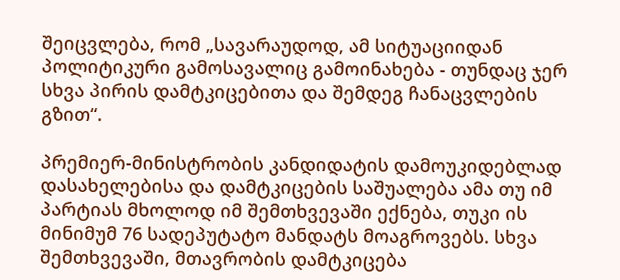შეიცვლება, რომ „სავარაუდოდ, ამ სიტუაციიდან პოლიტიკური გამოსავალიც გამოინახება - თუნდაც ჯერ სხვა პირის დამტკიცებითა და შემდეგ ჩანაცვლების გზით“.

პრემიერ-მინისტრობის კანდიდატის დამოუკიდებლად დასახელებისა და დამტკიცების საშუალება ამა თუ იმ პარტიას მხოლოდ იმ შემთხვევაში ექნება, თუკი ის მინიმუმ 76 სადეპუტატო მანდატს მოაგროვებს. სხვა შემთხვევაში, მთავრობის დამტკიცება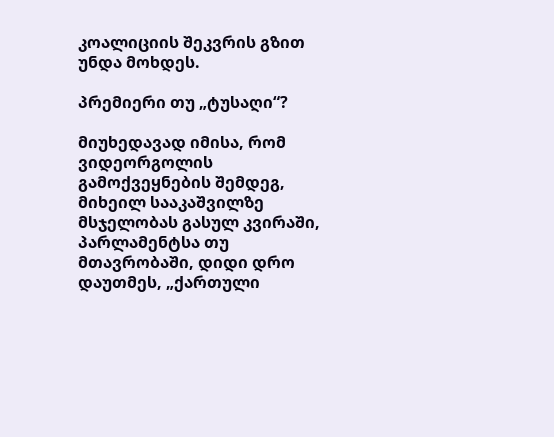კოალიციის შეკვრის გზით უნდა მოხდეს.

პრემიერი თუ „ტუსაღი“?

მიუხედავად იმისა, რომ ვიდეორგოლის გამოქვეყნების შემდეგ, მიხეილ სააკაშვილზე მსჯელობას გასულ კვირაში, პარლამენტსა თუ მთავრობაში, დიდი დრო დაუთმეს, „ქართული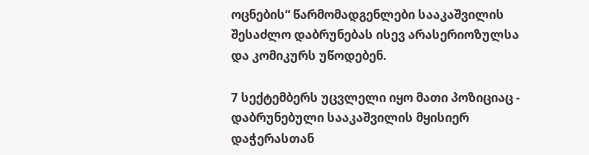ოცნების“ წარმომადგენლები სააკაშვილის შესაძლო დაბრუნებას ისევ არასერიოზულსა და კომიკურს უწოდებენ.

7 სექტემბერს უცვლელი იყო მათი პოზიციაც - დაბრუნებული სააკაშვილის მყისიერ დაჭერასთან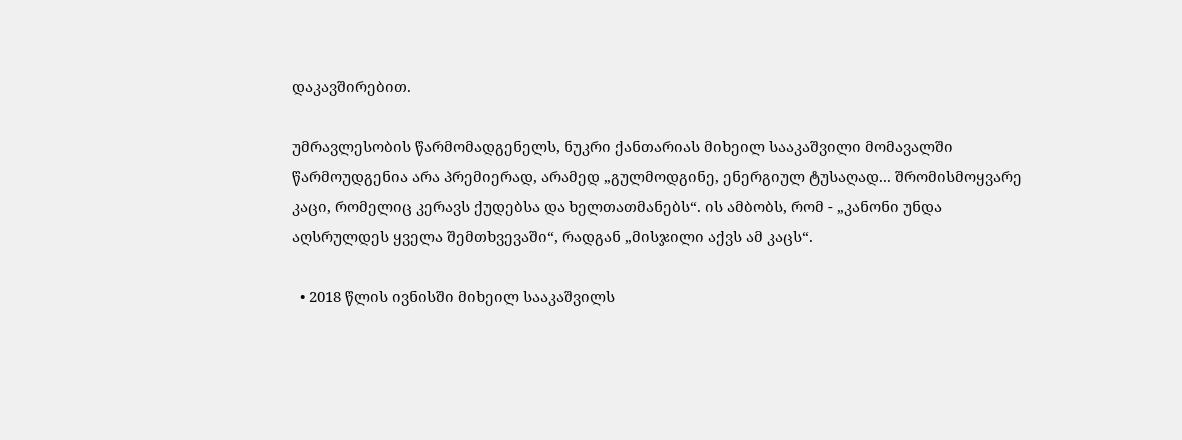დაკავშირებით.

უმრავლესობის წარმომადგენელს, ნუკრი ქანთარიას მიხეილ სააკაშვილი მომავალში წარმოუდგენია არა პრემიერად, არამედ „გულმოდგინე, ენერგიულ ტუსაღად... შრომისმოყვარე კაცი, რომელიც კერავს ქუდებსა და ხელთათმანებს“. ის ამბობს, რომ - „კანონი უნდა აღსრულდეს ყველა შემთხვევაში“, რადგან „მისჯილი აქვს ამ კაცს“.

  • 2018 წლის ივნისში მიხეილ სააკაშვილს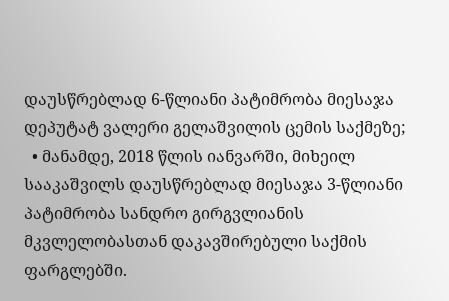დაუსწრებლად 6-წლიანი პატიმრობა მიესაჯა დეპუტატ ვალერი გელაშვილის ცემის საქმეზე;
  • მანამდე, 2018 წლის იანვარში, მიხეილ სააკაშვილს დაუსწრებლად მიესაჯა 3-წლიანი პატიმრობა სანდრო გირგვლიანის მკვლელობასთან დაკავშირებული საქმის ფარგლებში.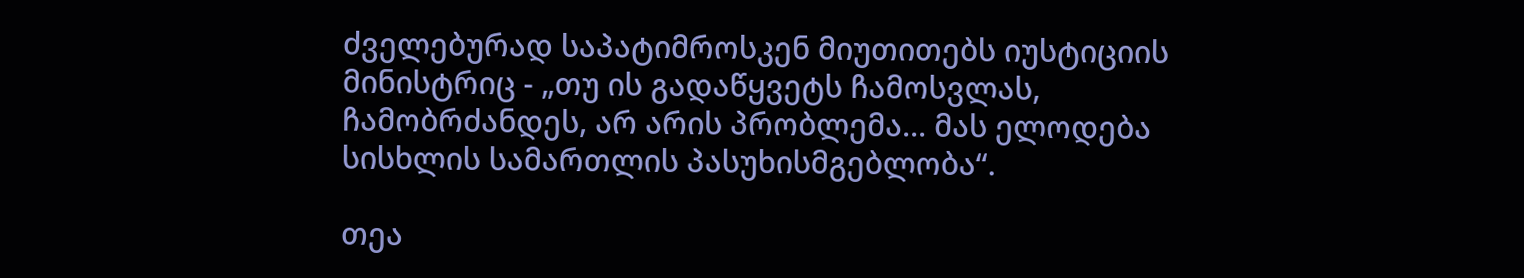ძველებურად საპატიმროსკენ მიუთითებს იუსტიციის მინისტრიც - „თუ ის გადაწყვეტს ჩამოსვლას, ჩამობრძანდეს, არ არის პრობლემა... მას ელოდება სისხლის სამართლის პასუხისმგებლობა“.

თეა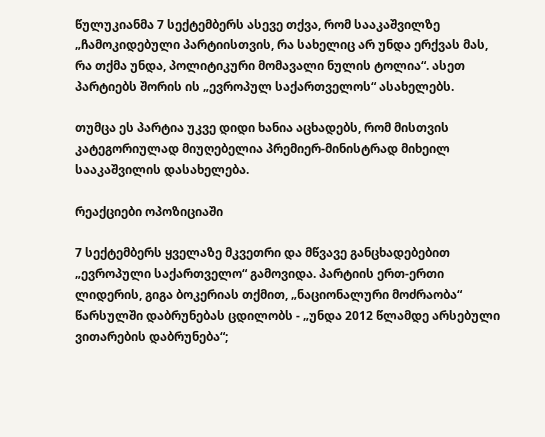წულუკიანმა 7 სექტემბერს ასევე თქვა, რომ სააკაშვილზე „ჩამოკიდებული პარტიისთვის, რა სახელიც არ უნდა ერქვას მას, რა თქმა უნდა, პოლიტიკური მომავალი ნულის ტოლია“. ასეთ პარტიებს შორის ის „ევროპულ საქართველოს“ ასახელებს.

თუმცა ეს პარტია უკვე დიდი ხანია აცხადებს, რომ მისთვის კატეგორიულად მიუღებელია პრემიერ-მინისტრად მიხეილ სააკაშვილის დასახელება.

რეაქციები ოპოზიციაში

7 სექტემბერს ყველაზე მკვეთრი და მწვავე განცხადებებით „ევროპული საქართველო“ გამოვიდა. პარტიის ერთ-ერთი ლიდერის, გიგა ბოკერიას თქმით, „ნაციონალური მოძრაობა“ წარსულში დაბრუნებას ცდილობს - „უნდა 2012 წლამდე არსებული ვითარების დაბრუნება“;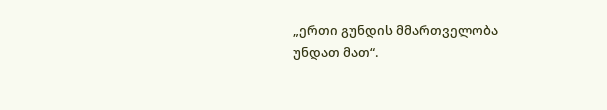„ერთი გუნდის მმართველობა უნდათ მათ“.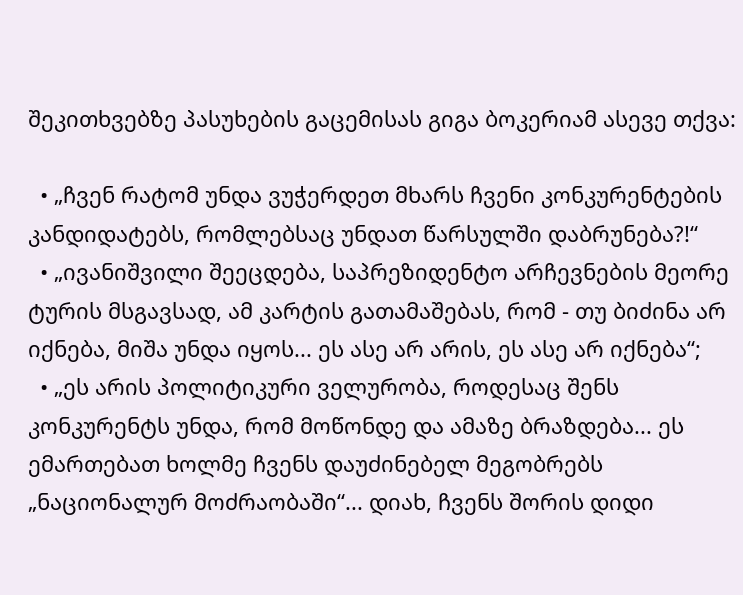შეკითხვებზე პასუხების გაცემისას გიგა ბოკერიამ ასევე თქვა:

  • „ჩვენ რატომ უნდა ვუჭერდეთ მხარს ჩვენი კონკურენტების კანდიდატებს, რომლებსაც უნდათ წარსულში დაბრუნება?!“
  • „ივანიშვილი შეეცდება, საპრეზიდენტო არჩევნების მეორე ტურის მსგავსად, ამ კარტის გათამაშებას, რომ - თუ ბიძინა არ იქნება, მიშა უნდა იყოს... ეს ასე არ არის, ეს ასე არ იქნება“;
  • „ეს არის პოლიტიკური ველურობა, როდესაც შენს კონკურენტს უნდა, რომ მოწონდე და ამაზე ბრაზდება... ეს ემართებათ ხოლმე ჩვენს დაუძინებელ მეგობრებს „ნაციონალურ მოძრაობაში“... დიახ, ჩვენს შორის დიდი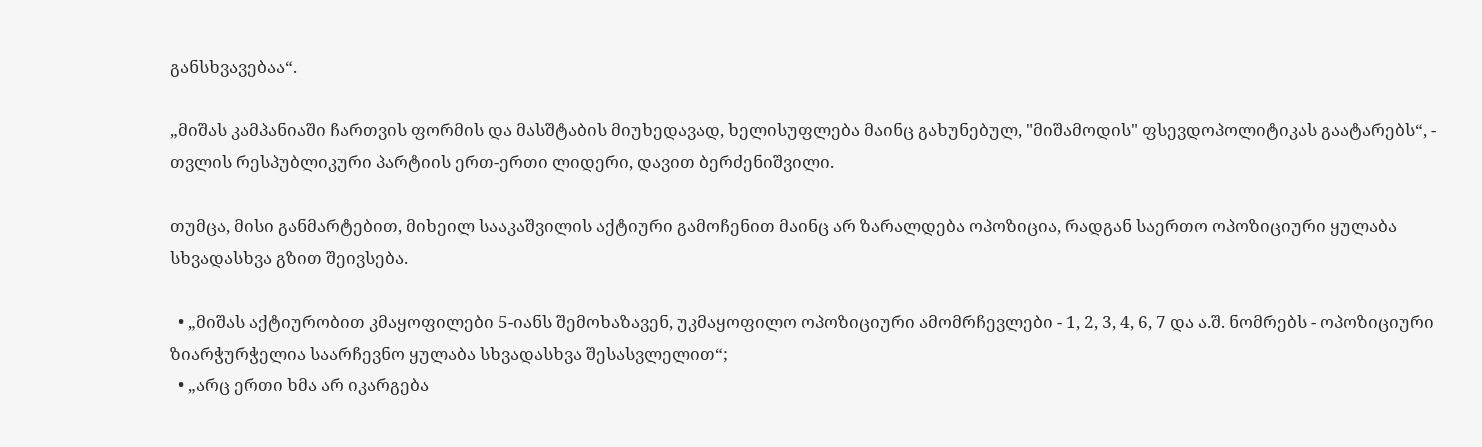განსხვავებაა“.

„მიშას კამპანიაში ჩართვის ფორმის და მასშტაბის მიუხედავად, ხელისუფლება მაინც გახუნებულ, "მიშამოდის" ფსევდოპოლიტიკას გაატარებს“, - თვლის რესპუბლიკური პარტიის ერთ-ერთი ლიდერი, დავით ბერძენიშვილი.

თუმცა, მისი განმარტებით, მიხეილ სააკაშვილის აქტიური გამოჩენით მაინც არ ზარალდება ოპოზიცია, რადგან საერთო ოპოზიციური ყულაბა სხვადასხვა გზით შეივსება.

  • „მიშას აქტიურობით კმაყოფილები 5-იანს შემოხაზავენ, უკმაყოფილო ოპოზიციური ამომრჩევლები - 1, 2, 3, 4, 6, 7 და ა.შ. ნომრებს - ოპოზიციური ზიარჭურჭელია საარჩევნო ყულაბა სხვადასხვა შესასვლელით“;
  • „არც ერთი ხმა არ იკარგება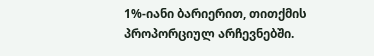1%-იანი ბარიერით, თითქმის პროპორციულ არჩევნებში.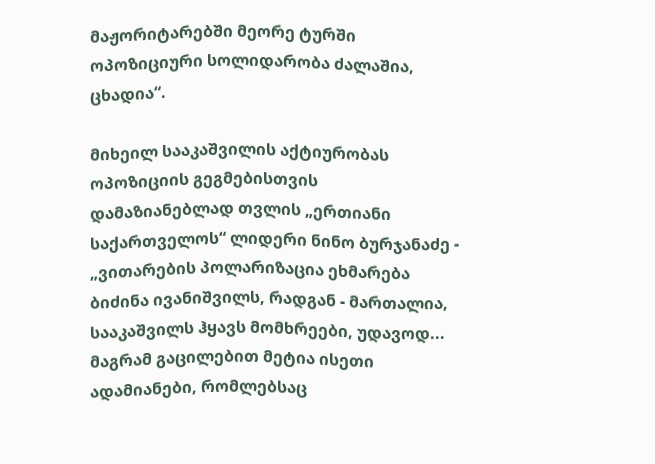მაჟორიტარებში მეორე ტურში ოპოზიციური სოლიდარობა ძალაშია, ცხადია“.

მიხეილ სააკაშვილის აქტიურობას ოპოზიციის გეგმებისთვის დამაზიანებლად თვლის „ერთიანი საქართველოს“ ლიდერი ნინო ბურჯანაძე - „ვითარების პოლარიზაცია ეხმარება ბიძინა ივანიშვილს, რადგან - მართალია, სააკაშვილს ჰყავს მომხრეები, უდავოდ... მაგრამ გაცილებით მეტია ისეთი ადამიანები, რომლებსაც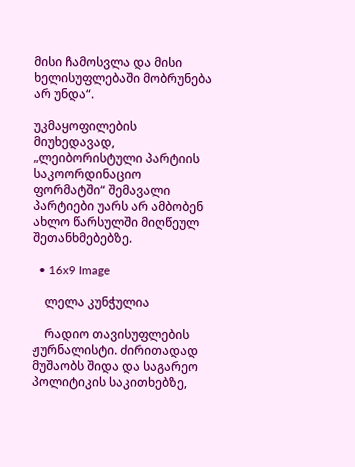მისი ჩამოსვლა და მისი ხელისუფლებაში მობრუნება არ უნდა“.

უკმაყოფილების მიუხედავად, „ლეიბორისტული პარტიის საკოორდინაციო ფორმატში“ შემავალი პარტიები უარს არ ამბობენ ახლო წარსულში მიღწეულ შეთანხმებებზე.

  • 16x9 Image

    ლელა კუნჭულია

    რადიო თავისუფლების ჟურნალისტი. ძირითადად მუშაობს შიდა და საგარეო პოლიტიკის საკითხებზე,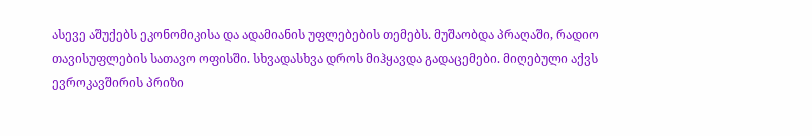ასევე აშუქებს ეკონომიკისა და ადამიანის უფლებების თემებს. მუშაობდა პრაღაში, რადიო თავისუფლების სათავო ოფისში. სხვადასხვა დროს მიჰყავდა გადაცემები. მიღებული აქვს ევროკავშირის პრიზი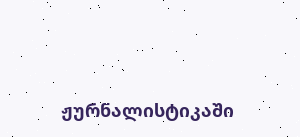ჟურნალისტიკაში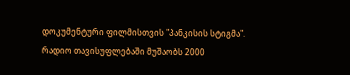დოკუმენტური ფილმისთვის "პანკისის სტიგმა".  რადიო თავისუფლებაში მუშაობს 2000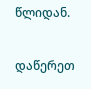წლიდან.

დაწერეთ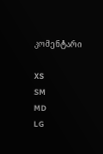კომენტარი

XS
SM
MD
LG